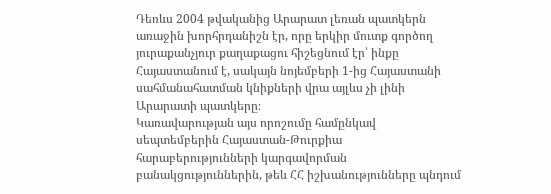Դեռևս 2004 թվականից Արարատ լեռան պատկերն առաջին խորհրդանիշն էր, որը երկիր մուտք գործող յուրաքանչյուր քաղաքացու հիշեցնում էր՝ ինքը Հայաստանում է, սակայն նոյեմբերի 1-ից Հայաստանի սահմանահատման կնիքների վրա այլևս չի լինի Արարատի պատկերը։
Կառավարության այս որոշումը համընկավ սեպտեմբերին Հայաստան-Թուրքիա հարաբերությունների կարգավորման բանակցություններին, թեև ՀՀ իշխանությունները պնդում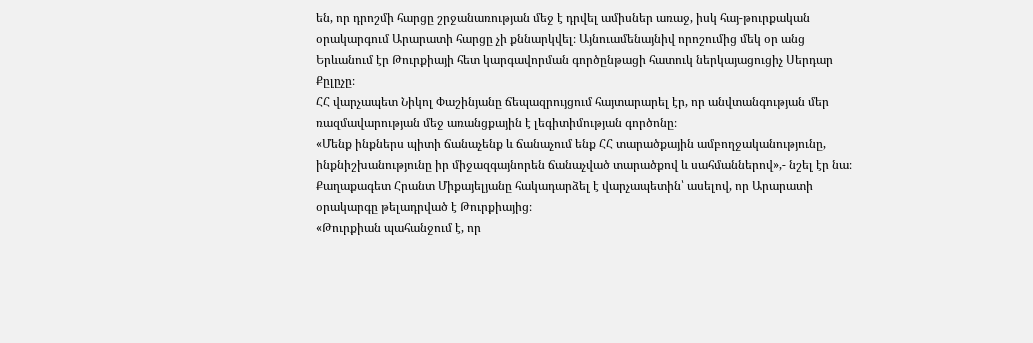են, որ դրոշմի հարցը շրջանառության մեջ է դրվել ամիսներ առաջ, իսկ հայ-թուրքական օրակարգում Արարատի հարցը չի քննարկվել։ Այնուամենայնիվ որոշումից մեկ օր անց Երևանում էր Թուրքիայի հետ կարգավորման գործընթացի հատուկ ներկայացուցիչ Սերդար Քըլըչը։
ՀՀ վարչապետ Նիկոլ Փաշինյանը ճեպազրույցում հայտարարել էր, որ անվտանգության մեր ռազմավարության մեջ առանցքային է լեգիտիմության գործոնը։
«Մենք ինքներս պիտի ճանաչենք և ճանաչում ենք ՀՀ տարածքային ամբողջականությունը, ինքնիշխանությունը իր միջազգայնորեն ճանաչված տարածքով և սահմաններով»,- նշել էր նա։
Քաղաքագետ Հրանտ Միքայելյանը հակադարձել է վարչապետին՝ ասելով, որ Արարատի օրակարգը թելադրված է Թուրքիայից։
«Թուրքիան պահանջում է, որ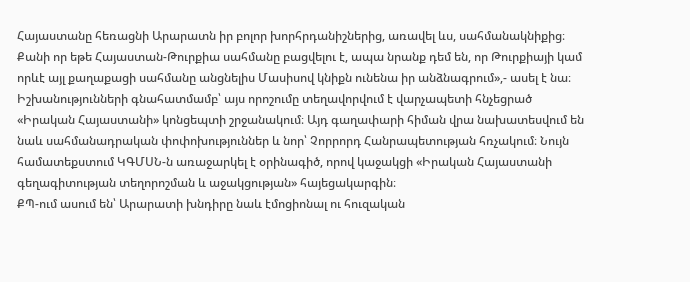Հայաստանը հեռացնի Արարատն իր բոլոր խորհրդանիշներից, առավել ևս, սահմանակնիքից։ Քանի որ եթե Հայաստան-Թուրքիա սահմանը բացվելու է, ապա նրանք դեմ են, որ Թուրքիայի կամ որևէ այլ քաղաքացի սահմանը անցնելիս Մասիսով կնիքն ունենա իր անձնագրում»,- ասել է նա։
Իշխանությունների գնահատմամբ՝ այս որոշումը տեղավորվում է վարչապետի հնչեցրած «Իրական Հայաստանի» կոնցեպտի շրջանակում։ Այդ գաղափարի հիման վրա նախատեսվում են նաև սահմանադրական փոփոխություններ և նոր՝ Չորրորդ Հանրապետության հռչակում։ Նույն համատեքստում ԿԳՄՍՆ-ն առաջարկել է օրինագիծ, որով կաջակցի «Իրական Հայաստանի գեղագիտության տեղորոշման և աջակցության» հայեցակարգին։
ՔՊ-ում ասում են՝ Արարատի խնդիրը նաև էմոցիոնալ ու հուզական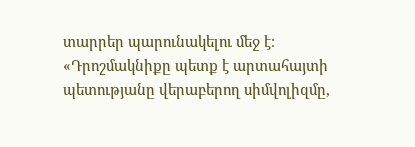տարրեր պարունակելու մեջ է։
«Դրոշմակնիքը պետք է արտահայտի պետությանը վերաբերող սիմվոլիզմը,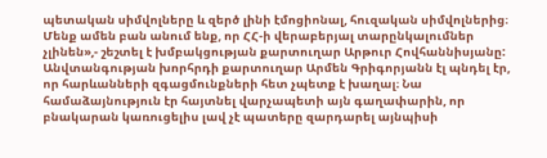պետական սիմվոլները և զերծ լինի էմոցիոնալ, հուզական սիմվոլներից։ Մենք ամեն բան անում ենք, որ ՀՀ-ի վերաբերյալ տարընկալումներ չլինեն»,- շեշտել է խմբակցության քարտուղար Արթուր Հովհաննիսյանը:
Անվտանգության խորհրդի քարտուղար Արմեն Գրիգորյանն էլ պնդել էր, որ հարևանների զգացմունքների հետ չպետք է խաղալ։ Նա համաձայնություն էր հայտնել վարչապետի այն գաղափարին, որ բնակարան կառուցելիս լավ չէ պատերը զարդարել այնպիսի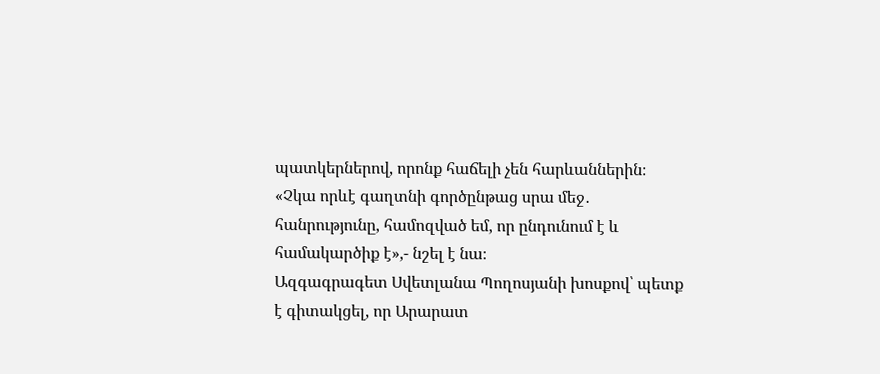պատկերներով, որոնք հաճելի չեն հարևաններին։
«Չկա որևէ գաղտնի գործընթաց սրա մեջ․ հանրությունը, համոզված եմ, որ ընդունում է և համակարծիք է»,- նշել է նա։
Ազգագրագետ Սվետլանա Պողոսյանի խոսքով՝ պետք է գիտակցել, որ Արարատ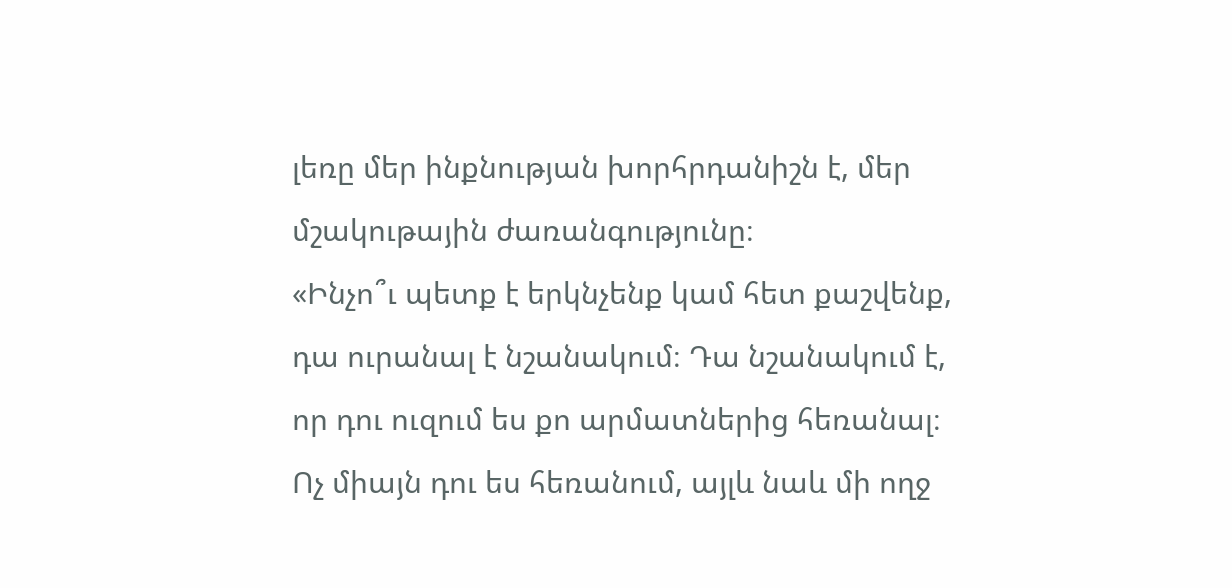լեռը մեր ինքնության խորհրդանիշն է, մեր մշակութային ժառանգությունը։
«Ինչո՞ւ պետք է երկնչենք կամ հետ քաշվենք, դա ուրանալ է նշանակում։ Դա նշանակում է, որ դու ուզում ես քո արմատներից հեռանալ։ Ոչ միայն դու ես հեռանում, այլև նաև մի ողջ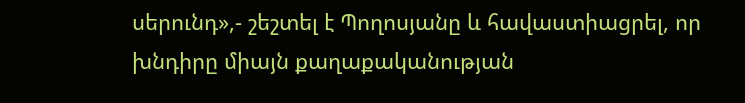սերունդ»,- շեշտել է Պողոսյանը և հավաստիացրել, որ խնդիրը միայն քաղաքականության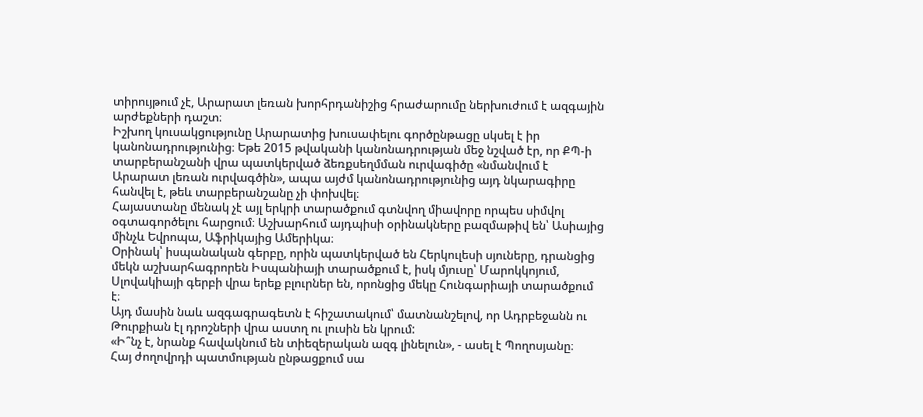տիրույթում չէ, Արարատ լեռան խորհրդանիշից հրաժարումը ներխուժում է ազգային արժեքների դաշտ։
Իշխող կուսակցությունը Արարատից խուսափելու գործընթացը սկսել է իր կանոնադրությունից։ Եթե 2015 թվականի կանոնադրության մեջ նշված էր, որ ՔՊ-ի տարբերանշանի վրա պատկերված ձեռքսեղմման ուրվագիծը «նմանվում է Արարատ լեռան ուրվագծին», ապա այժմ կանոնադրությունից այդ նկարագիրը հանվել է, թեև տարբերանշանը չի փոխվել։
Հայաստանը մենակ չէ այլ երկրի տարածքում գտնվող միավորը որպես սիմվոլ օգտագործելու հարցում։ Աշխարհում այդպիսի օրինակները բազմաթիվ են՝ Ասիայից մինչև Եվրոպա, Աֆրիկայից Ամերիկա։
Օրինակ՝ իսպանական գերբը, որին պատկերված են Հերկուլեսի սյուները, դրանցից մեկն աշխարհագրորեն Իսպանիայի տարածքում է, իսկ մյուսը՝ Մարոկկոյում, Սլովակիայի գերբի վրա երեք բլուրներ են, որոնցից մեկը Հունգարիայի տարածքում է։
Այդ մասին նաև ազգագրագետն է հիշատակում՝ մատնանշելով, որ Ադրբեջանն ու Թուրքիան էլ դրոշների վրա աստղ ու լուսին են կրում:
«Ի՞նչ է, նրանք հավակնում են տիեզերական ազգ լինելուն», - ասել է Պողոսյանը։
Հայ ժողովրդի պատմության ընթացքում սա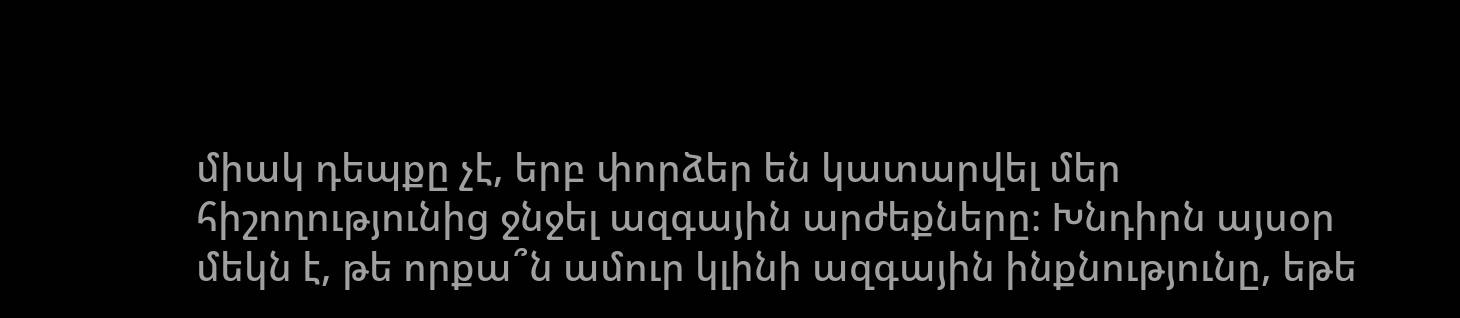միակ դեպքը չէ, երբ փորձեր են կատարվել մեր հիշողությունից ջնջել ազգային արժեքները։ Խնդիրն այսօր մեկն է, թե որքա՞ն ամուր կլինի ազգային ինքնությունը, եթե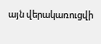այն վերակառուցվի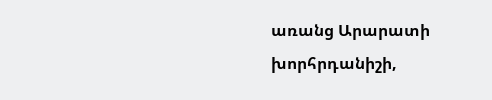առանց Արարատի խորհրդանիշի,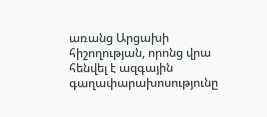առանց Արցախի հիշողության, որոնց վրա հենվել է ազգային գաղափարախոսությունը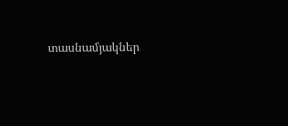տասնամյակներ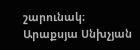շարունակ։
Արաքսյա Սնխչյան